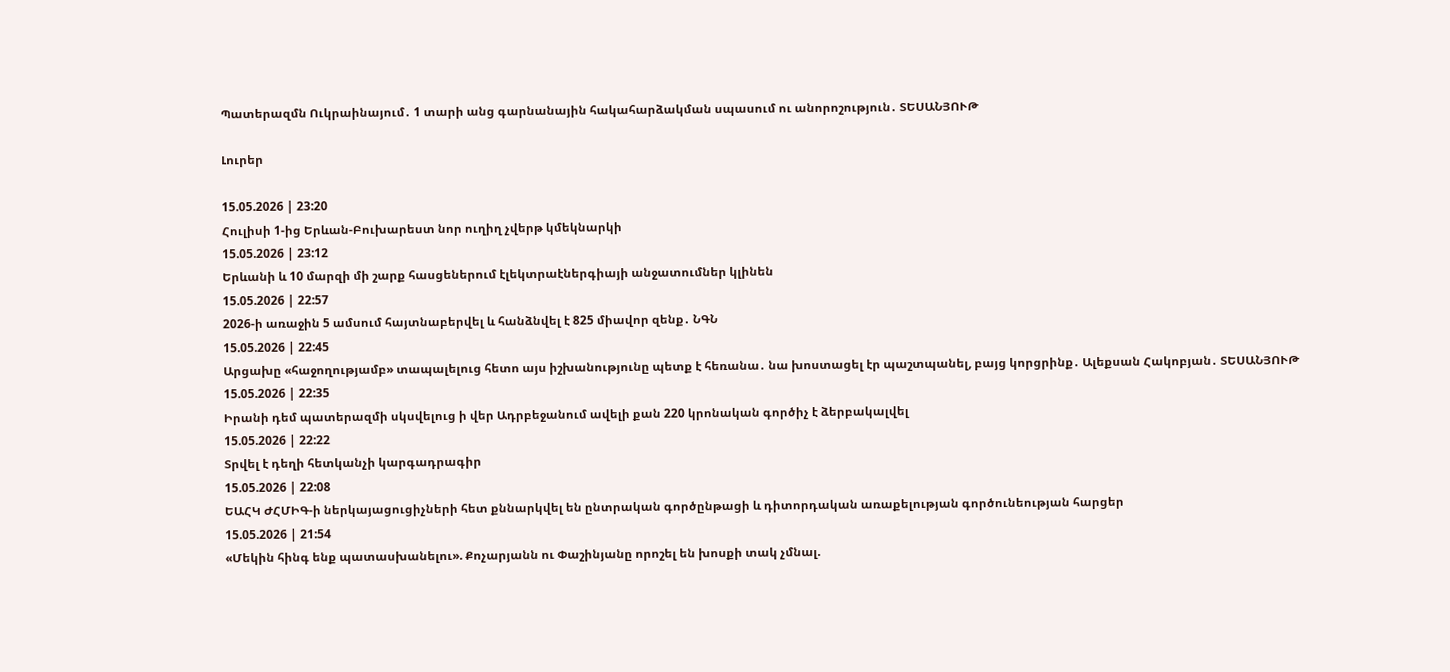Պատերազմն Ուկրաինայում․ 1 տարի անց գարնանային հակահարձակման սպասում ու անորոշություն․ ՏԵՍԱՆՅՈՒԹ

Լուրեր

15.05.2026 | 23:20
Հուլիսի 1-ից Երևան-Բուխարեստ նոր ուղիղ չվերթ կմեկնարկի
15.05.2026 | 23:12
Երևանի և 10 մարզի մի շարք հասցեներում էլեկտրաէներգիայի անջատումներ կլինեն
15.05.2026 | 22:57
2026-ի առաջին 5 ամսում հայտնաբերվել և հանձնվել է 825 միավոր զենք․ ՆԳՆ
15.05.2026 | 22:45
Արցախը «հաջողությամբ» տապալելուց հետո այս իշխանությունը պետք է հեռանա․ նա խոստացել էր պաշտպանել, բայց կորցրինք․ Ալեքսան Հակոբյան․ ՏԵՍԱՆՅՈՒԹ
15.05.2026 | 22:35
Իրանի դեմ պատերազմի սկսվելուց ի վեր Ադրբեջանում ավելի քան 220 կրոնական գործիչ է ձերբակալվել
15.05.2026 | 22:22
Տրվել է դեղի հետկանչի կարգադրագիր
15.05.2026 | 22:08
ԵԱՀԿ ԺՀՄԻԳ-ի ներկայացուցիչների հետ քննարկվել են ընտրական գործընթացի և դիտորդական առաքելության գործունեության հարցեր
15.05.2026 | 21:54
«Մեկին հինգ ենք պատասխանելու». Քոչարյանն ու Փաշինյանը որոշել են խոսքի տակ չմնալ.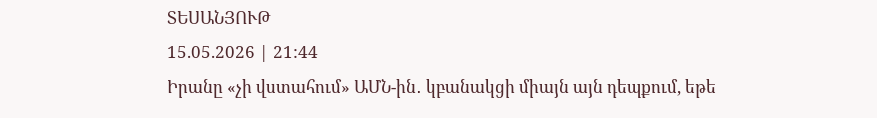ՏԵՍԱՆՅՈՒԹ
15.05.2026 | 21:44
Իրանը «չի վստահում» ԱՄՆ-ին․ կբանակցի միայն այն դեպքում, եթե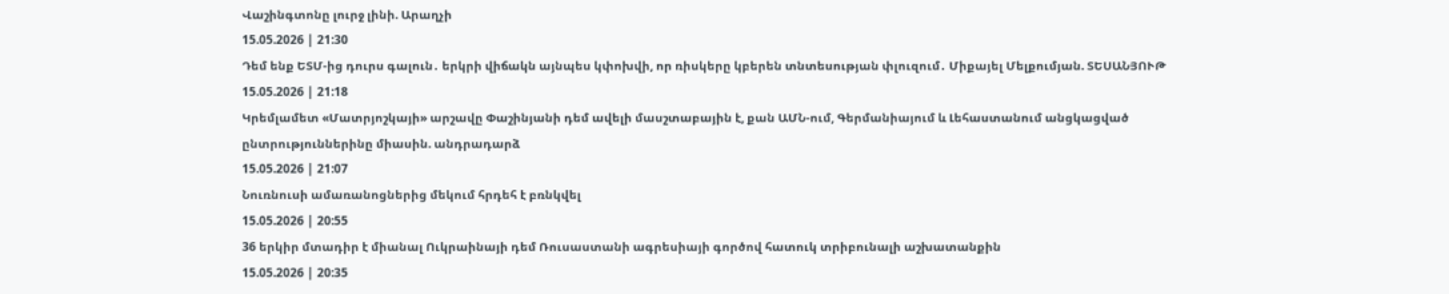Վաշինգտոնը լուրջ լինի. Արաղչի
15.05.2026 | 21:30
Դեմ ենք ԵՏՄ-ից դուրս գալուն․ երկրի վիճակն այնպես կփոխվի, որ ռիսկերը կբերեն տնտեսության փլուզում․ Միքայել Մելքումյան. ՏԵՍԱՆՅՈՒԹ
15.05.2026 | 21:18
Կրեմլամետ «Մատրյոշկայի» արշավը Փաշինյանի դեմ ավելի մասշտաբային է, քան ԱՄՆ-ում, Գերմանիայում և Լեհաստանում անցկացված ընտրություններինը միասին. անդրադարձ
15.05.2026 | 21:07
Նուռնուսի ամառանոցներից մեկում հրդեհ է բռնկվել
15.05.2026 | 20:55
36 երկիր մտադիր է միանալ Ուկրաինայի դեմ Ռուսաստանի ագրեսիայի գործով հատուկ տրիբունալի աշխատանքին
15.05.2026 | 20:35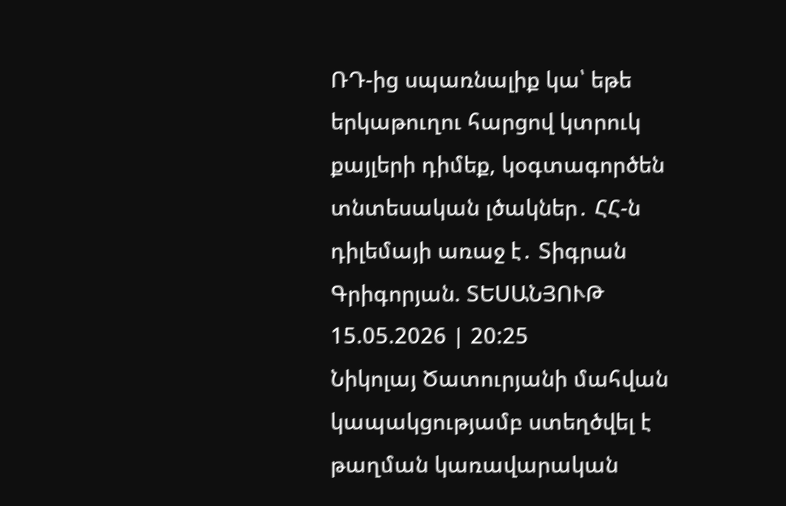ՌԴ-ից սպառնալիք կա՝ եթե երկաթուղու հարցով կտրուկ քայլերի դիմեք, կօգտագործեն տնտեսական լծակներ․ ՀՀ-ն դիլեմայի առաջ է․ Տիգրան Գրիգորյան. ՏԵՍԱՆՅՈՒԹ
15.05.2026 | 20:25
Նիկոլայ Ծատուրյանի մահվան կապակցությամբ ստեղծվել է թաղման կառավարական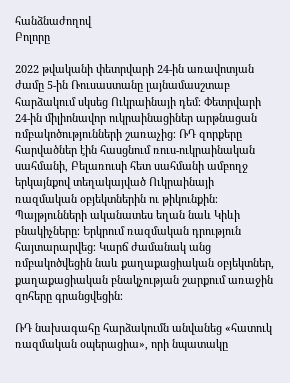հանձնաժողով
Բոլորը

2022 թվականի փետրվարի 24-ին առավոտյան ժամը 5-ին Ռուսաստանը լայնամասշտաբ հարձակում սկսեց Ուկրաինայի դեմ։ Փետրվարի 24-ին միլիոնավոր ուկրաինացիներ արթնացան ռմբակոծությունների շառաչից։ ՌԴ զորքերը հարվածներ էին հասցնում ռուս-ուկրաինական սահմանի, Բելառուսի հետ սահմանի ամբողջ երկայնքով տեղակայված Ուկրաինայի ռազմական օբյեկտներին ու թիկունքին։ Պայթյունների ականատես եղան նաև Կիևի բնակիչները։ Երկրում ռազմական դրություն հայտարարվեց։ Կարճ ժամանակ անց ռմբակոծվեցին նաև քաղաքացիական օբյեկտներ, քաղաքացիական բնակչության շարքում առաջին զոհերը գրանցվեցին։

ՌԴ նախագահը հարձակումն անվանեց «հատուկ ռազմական օպերացիա», որի նպատակը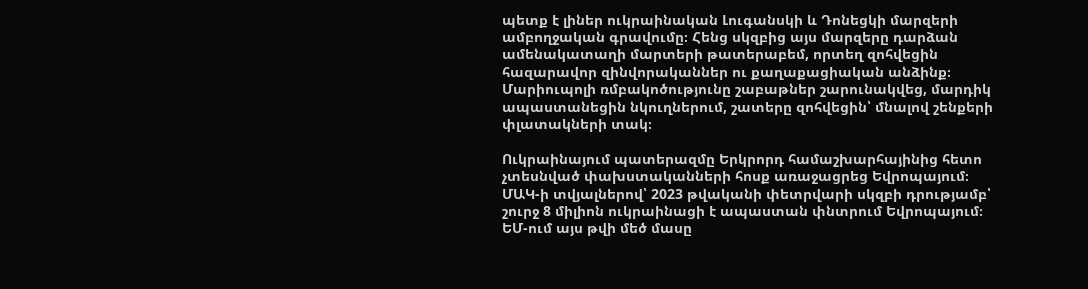պետք է լիներ ուկրաինական Լուգանսկի և Դոնեցկի մարզերի ամբողջական գրավումը։ Հենց սկզբից այս մարզերը դարձան ամենակատաղի մարտերի թատերաբեմ, որտեղ զոհվեցին հազարավոր զինվորականներ ու քաղաքացիական անձինք։ Մարիուպոլի ռմբակոծությունը շաբաթներ շարունակվեց, մարդիկ ապաստանեցին նկուղներում, շատերը զոհվեցին՝ մնալով շենքերի փլատակների տակ։

Ուկրաինայում պատերազմը Երկրորդ համաշխարհայինից հետո չտեսնված փախստականների հոսք առաջացրեց Եվրոպայում։ ՄԱԿ-ի տվյալներով՝ 2023 թվականի փետրվարի սկզբի դրությամբ՝ շուրջ 8 միլիոն ուկրաինացի է ապաստան փնտրում Եվրոպայում։ ԵՄ-ում այս թվի մեծ մասը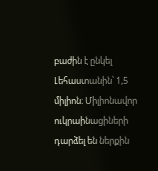բաժին է ընկել Լեհաստանին՝ 1,5 միլիոն։ Միլիոնավոր ուկրաինացիների դարձել են ներքին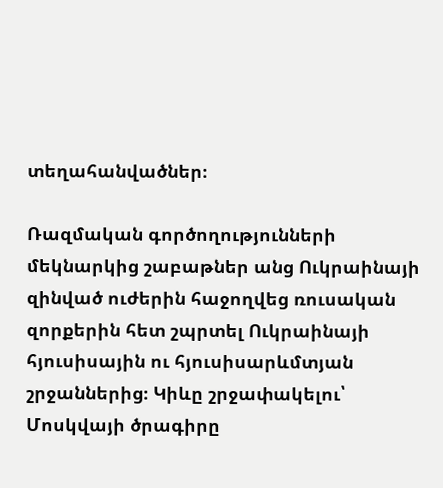տեղահանվածներ։

Ռազմական գործողությունների մեկնարկից շաբաթներ անց Ուկրաինայի զինված ուժերին հաջողվեց ռուսական զորքերին հետ շպրտել Ուկրաինայի հյուսիսային ու հյուսիսարևմտյան շրջաններից։ Կիևը շրջափակելու՝ Մոսկվայի ծրագիրը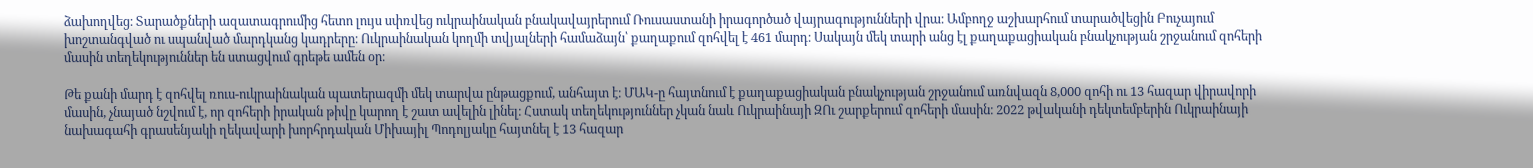ձախողվեց։ Տարածքների ազատագրումից հետո լույս սփռվեց ուկրաինական բնակավայրերում Ռուսաստանի իրագործած վայրագությունների վրա։ Ամբողջ աշխարհում տարածվեցին Բուչայում խոշտանգված ու սպանված մարդկանց կադրերը։ Ուկրաինական կողմի տվյալների համաձայն՝ քաղաքում զոհվել է 461 մարդ։ Սակայն մեկ տարի անց էլ քաղաքացիական բնակչության շրջանում զոհերի մասին տեղեկություններ են ստացվում գրեթե ամեն օր։

Թե քանի մարդ է զոհվել ռուս-ուկրաինական պատերազմի մեկ տարվա ընթացքում, անհայտ է։ ՄԱԿ-ը հայտնում է քաղաքացիական բնակչության շրջանում առնվազն 8,000 զոհի ու 13 հազար վիրավորի մասին, չնայած նշվում է, որ զոհերի իրական թիվը կարող է շատ ավելին լինել։ Հստակ տեղեկություններ չկան նաև Ուկրաինայի ԶՈւ շարքերում զոհերի մասին։ 2022 թվականի դեկտեմբերին Ուկրաինայի նախագահի գրասենյակի ղեկավարի խորհրդական Միխայիլ Պոդոլյակը հայտնել է 13 հազար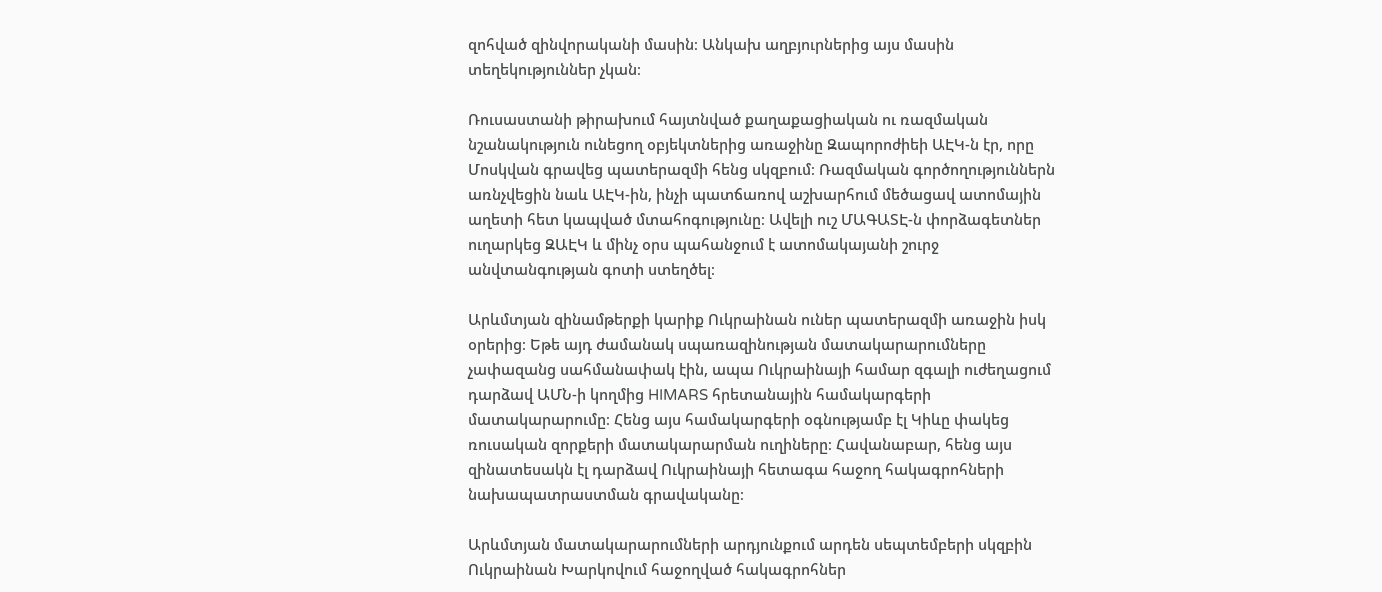զոհված զինվորականի մասին։ Անկախ աղբյուրներից այս մասին տեղեկություններ չկան։

Ռուսաստանի թիրախում հայտնված քաղաքացիական ու ռազմական նշանակություն ունեցող օբյեկտներից առաջինը Զապորոժիեի ԱԷԿ-ն էր, որը Մոսկվան գրավեց պատերազմի հենց սկզբում։ Ռազմական գործողություններն առնչվեցին նաև ԱԷԿ-ին, ինչի պատճառով աշխարհում մեծացավ ատոմային աղետի հետ կապված մտահոգությունը։ Ավելի ուշ ՄԱԳԱՏԷ-ն փորձագետներ ուղարկեց ԶԱԷԿ և մինչ օրս պահանջում է ատոմակայանի շուրջ անվտանգության գոտի ստեղծել։

Արևմտյան զինամթերքի կարիք Ուկրաինան ուներ պատերազմի առաջին իսկ օրերից։ Եթե այդ ժամանակ սպառազինության մատակարարումները չափազանց սահմանափակ էին, ապա Ուկրաինայի համար զգալի ուժեղացում դարձավ ԱՄՆ-ի կողմից HIMARS հրետանային համակարգերի մատակարարումը։ Հենց այս համակարգերի օգնությամբ էլ Կիևը փակեց ռուսական զորքերի մատակարարման ուղիները։ Հավանաբար, հենց այս զինատեսակն էլ դարձավ Ուկրաինայի հետագա հաջող հակագրոհների նախապատրաստման գրավականը։

Արևմտյան մատակարարումների արդյունքում արդեն սեպտեմբերի սկզբին Ուկրաինան Խարկովում հաջողված հակագրոհներ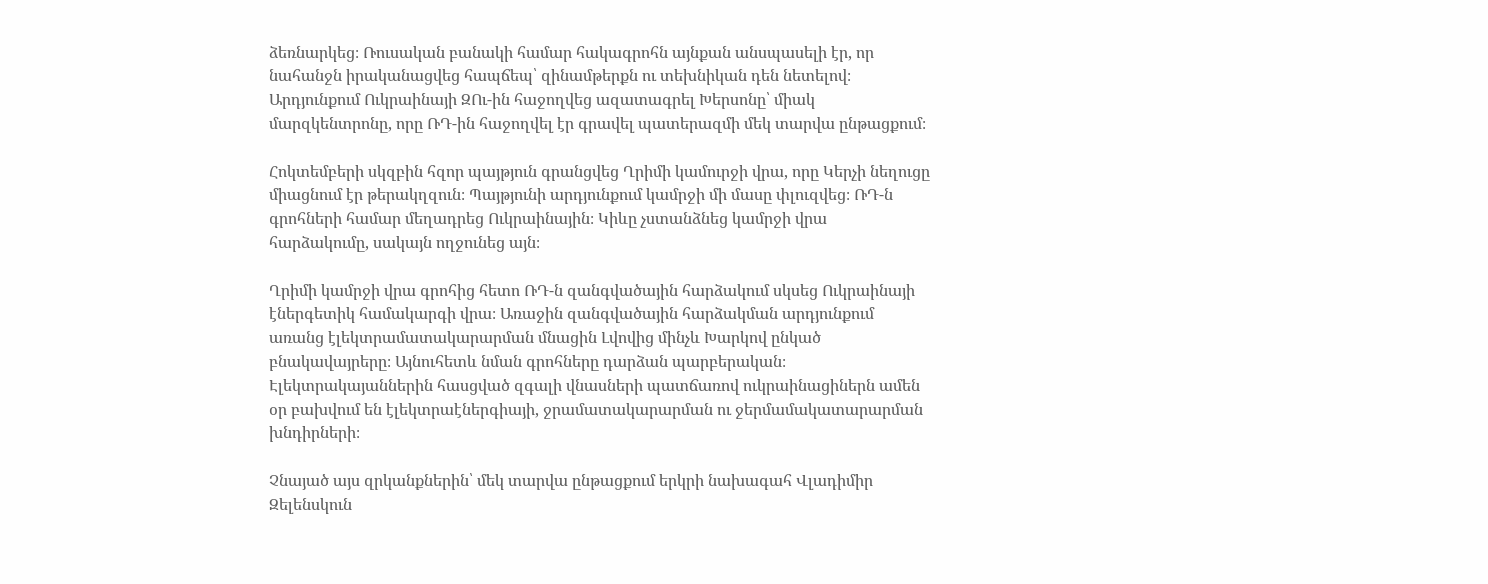ձեռնարկեց։ Ռուսական բանակի համար հակագրոհն այնքան անսպասելի էր, որ նահանջն իրականացվեց հապճեպ՝ զինամթերքն ու տեխնիկան դեն նետելով։ Արդյունքում Ուկրաինայի ԶՈւ-ին հաջողվեց ազատագրել Խերսոնը՝ միակ մարզկենտրոնը, որը ՌԴ-ին հաջողվել էր գրավել պատերազմի մեկ տարվա ընթացքում։

Հոկտեմբերի սկզբին հզոր պայթյուն գրանցվեց Ղրիմի կամուրջի վրա, որը Կերչի նեղուցը միացնում էր թերակղզուն։ Պայթյունի արդյունքում կամրջի մի մասը փլուզվեց։ ՌԴ-ն գրոհների համար մեղադրեց Ուկրաինային։ Կիևը չստանձնեց կամրջի վրա հարձակումը, սակայն ողջունեց այն։

Ղրիմի կամրջի վրա գրոհից հետո ՌԴ-ն զանգվածային հարձակում սկսեց Ուկրաինայի էներգետիկ համակարգի վրա։ Առաջին զանգվածային հարձակման արդյունքում առանց էլեկտրամատակարարման մնացին Լվովից մինչև Խարկով ընկած բնակավայրերը։ Այնուհետև նման գրոհները դարձան պարբերական։ Էլեկտրակայաններին հասցված զգալի վնասների պատճառով ուկրաինացիներն ամեն օր բախվում են էլեկտրաէներգիայի, ջրամատակարարման ու ջերմամակատարարման խնդիրների։

Չնայած այս զրկանքներին՝ մեկ տարվա ընթացքում երկրի նախագահ Վլադիմիր Զելենսկուն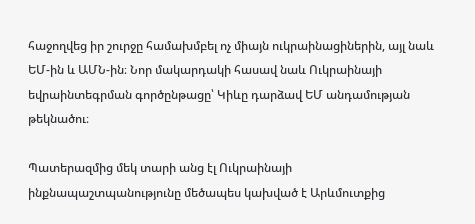հաջողվեց իր շուրջը համախմբել ոչ միայն ուկրաինացիներին, այլ նաև ԵՄ-ին և ԱՄՆ-ին։ Նոր մակարդակի հասավ նաև Ուկրաինայի եվրաինտեգրման գործընթացը՝ Կիևը դարձավ ԵՄ անդամության թեկնածու։

Պատերազմից մեկ տարի անց էլ Ուկրաինայի ինքնապաշտպանությունը մեծապես կախված է Արևմուտքից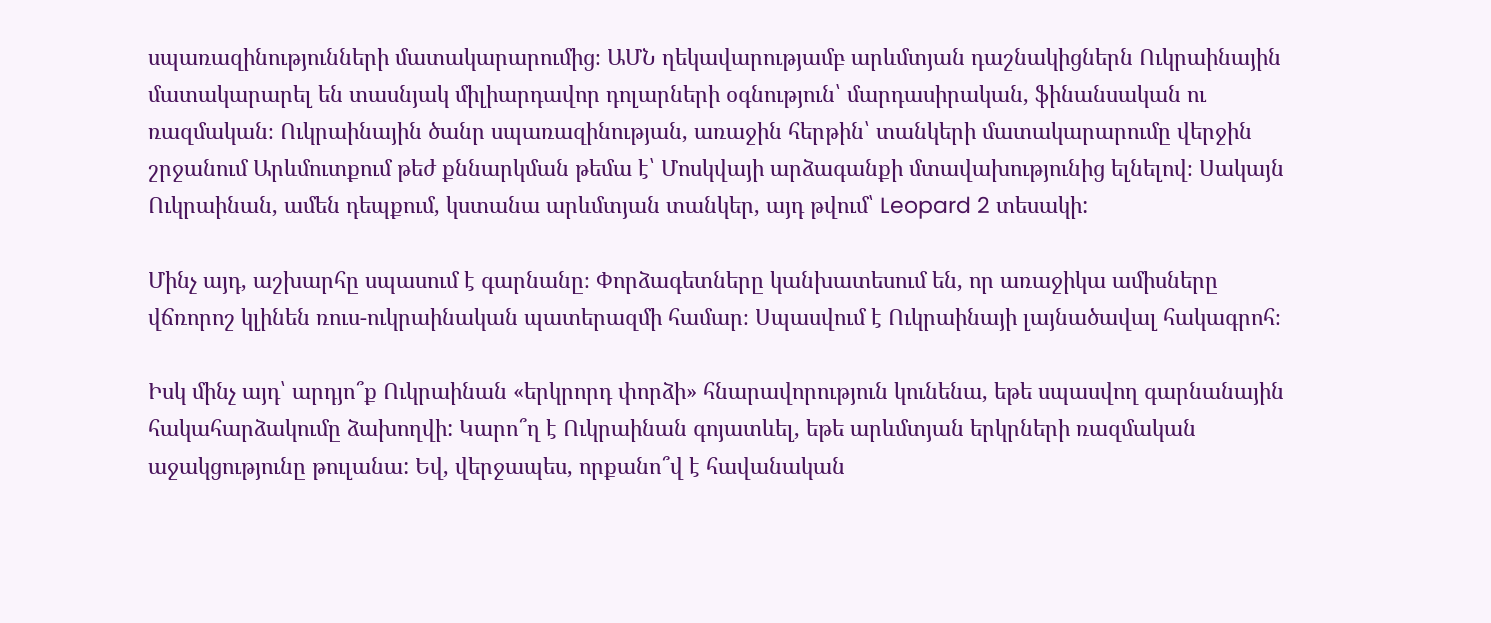սպառազինությունների մատակարարումից։ ԱՄՆ ղեկավարությամբ արևմտյան դաշնակիցներն Ուկրաինային մատակարարել են տասնյակ միլիարդավոր դոլարների օգնություն՝ մարդասիրական, ֆինանսական ու ռազմական։ Ուկրաինային ծանր սպառազինության, առաջին հերթին՝ տանկերի մատակարարումը վերջին շրջանում Արևմուտքում թեժ քննարկման թեմա է՝ Մոսկվայի արձագանքի մտավախությունից ելնելով։ Սակայն Ուկրաինան, ամեն դեպքում, կստանա արևմտյան տանկեր, այդ թվում՝ Leopard 2 տեսակի:

Մինչ այդ, աշխարհը սպասում է գարնանը։ Փորձագետները կանխատեսում են, որ առաջիկա ամիսները վճռորոշ կլինեն ռուս-ուկրաինական պատերազմի համար։ Սպասվում է Ուկրաինայի լայնածավալ հակագրոհ։

Իսկ մինչ այդ՝ արդյո՞ք Ուկրաինան «երկրորդ փորձի» հնարավորություն կունենա, եթե սպասվող գարնանային հակահարձակումը ձախողվի: Կարո՞ղ է Ուկրաինան գոյատևել, եթե արևմտյան երկրների ռազմական աջակցությունը թուլանա: Եվ, վերջապես, որքանո՞վ է հավանական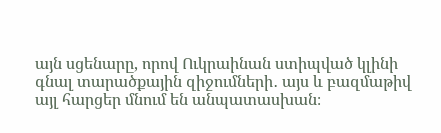այն սցենարը, որով Ուկրաինան ստիպված կլինի գնալ տարածքային զիջումների․ այս և բազմաթիվ այլ հարցեր մնում են անպատասխան։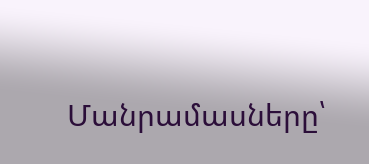Մանրամասները՝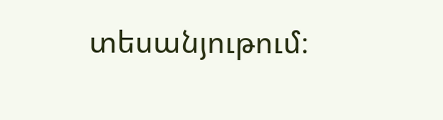տեսանյութում։